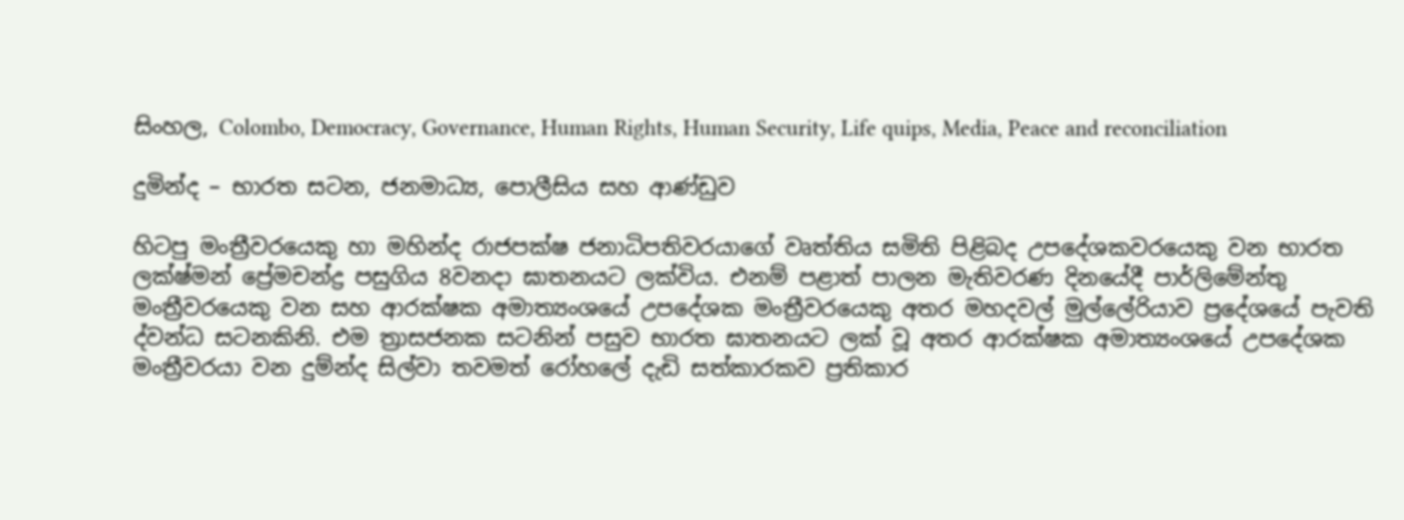සිංහල, Colombo, Democracy, Governance, Human Rights, Human Security, Life quips, Media, Peace and reconciliation

දුමින්ද – භාරත සටන, ජනමාධ්‍ය, පොලීසිය සහ ආණ්ඩුව

හිටපු මංත්‍රීවරයෙකු හා මහින්ද රාජපක්ෂ ජනාධිපතිවරයාගේ වෘත්තිය සමිති පිළිබද උපදේශකවරයෙකු වන භාරත ලක්ෂ්මන් ප්‍රේමචන්ද්‍ර පසුගිය 8වනදා ඝාතනයට ලක්විය. එනම් පළාත් පාලන මැතිවරණ දිනයේදී පාර්ලිමේන්තු මංත්‍රීවරයෙකු වන සහ ආරක්ෂක අමාත්‍යංශයේ උපදේශක මංත්‍රීවරයෙකු අතර මහදවල් මුල්ලේරියාව ප්‍රදේශයේ පැවති ද්වන්ධ සටනකිනි. එම ත්‍රාසජනක සටනින් පසුව භාරත ඝාතනයට ලක් වූ අතර ආරක්ෂක අමාත්‍යංශයේ උපදේශක මංත්‍රීවරයා වන දුම්න්ද සිල්වා තවමත් රෝහලේ දැඩි සත්කාරකව ප්‍රතිකාර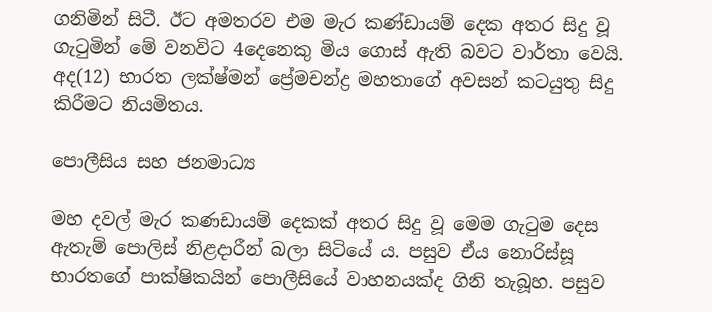ගනිමින් සිටී. ඊට අමතරව එම මැර කණ්ඩායම් දෙක අතර සිදු වූ ගැටුමින් මේ වනවිට 4දෙනෙකු මිය ගොස් ඇති බවට වාර්තා වෙයි. අද(12) භාරත ලක්ෂ්මන් ප්‍රේමචන්ද්‍ර මහතාගේ අවසන් කටයුතු සිදු කිරීමට නියමිතය.

පොලීසිය සහ ජනමාධ්‍ය

මහ දවල් මැර කණඩායම් දෙකක් අතර සිදු වූ මෙම ගැටුම දෙස ඇතැම් පොලිස් නිළදාරීන් බලා සිටියේ ය. පසුව ඒය නොරිස්සූ භාරතගේ පාක්ෂිකයින් පොලීසියේ වාහනයක්ද ගිනි තැබූහ. පසුව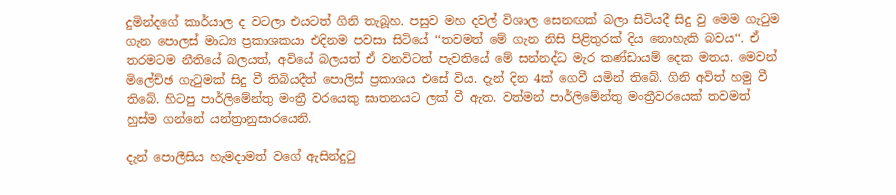දුමින්දගේ කාර්යාල ද වටලා එයටත් ගිනි තැබූහ. පසුව මහ දවල් විශාල සෙනඟක් බලා සිටියදී සිදු වු මෙම ගැටුම ගැන පොලස් මාධ්‍ය ප්‍රකාශකයා එදිනම පවසා සිටියේ ‘‘තවමත් මේ ගැන නිසි පිළිතුරක් දිය නොහැකි බවය‘‘. ඒ තරමටම නීතියේ බලයත්, අවියේ බලයත් ඒ වනවිටත් පැවතියේ මේ සන්නද්ධ මැර කණ්ඩායම් දෙක මතය. මෙවන් මිලේච්ඡ ගැටුමක් සිදු වී තිබියදීත් පොලිස් ප්‍රකාශය එසේ විය. දැන් දින 4ක් ගෙවී යමින් තිබේ. ගිනි අවිත් හමු වී තිබේ. හිටපු පාර්ලිමේන්තු මංත්‍රී වරයෙකු ඝාතනයට ලක් වී ඇත. වත්මන් පාර්ලිමේන්තු මංත්‍රීවරයෙක් තවමත් හුස්ම ගන්නේ යන්ත්‍රානුසාරයෙනි.

දැන් පොලීසිය හැමදාමත් වගේ ඇසින්දුටු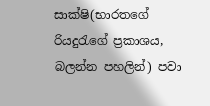සාක්ෂි(භාරතගේ රියදුරැගේ ප්‍රකාශය, බලන්න පහලින්) පවා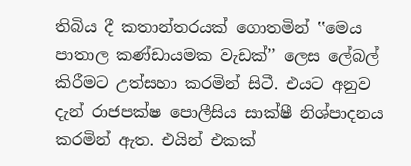තිබිය දී කතාන්තරයක් ගොතමින් ‛‛මෙය පාතාල කණ්ඩායමක වැඩක්’’ ලෙස ලේබල් කිරීමට උත්සහා කරමින් සිටී. එයට අනුව දැන් රාජපක්ෂ පොලීසිය සාක්ෂී නිශ්පාදනය කරමින් ඇත. එයින් එකක්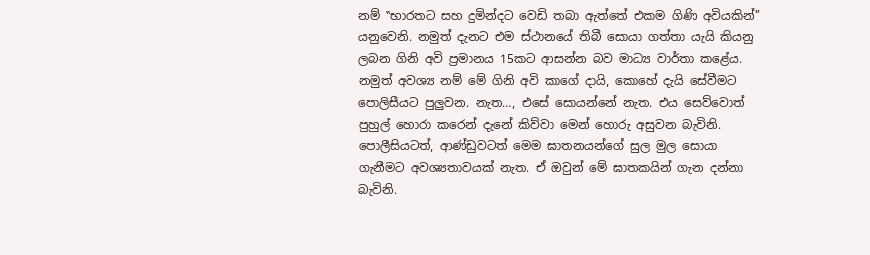නම් ‛‛භාරතට සහ දුමින්දට වෙඩි තබා ඇත්තේ එකම ගිණි අවියකින්’’ යනුවෙනි. නමුත් දැනට එම ස්ථානයේ තිබී සොයා ගත්තා යැයි කියනු ලබන ගිනි අවි ප්‍රමානය 15කට ආසන්න බව මාධ්‍ය වාර්තා කළේය. නමුත් අවශ්‍ය නම් මේ ගිනි අවි කාගේ දායි, කොහේ දැයි සේවීමට පොලිසීයට පුලුවන. නැත…, එසේ සොයන්නේ නැත. එය සෙව්වොත් පුහුල් හොරා කරෙන් දැනේ කිව්වා මෙන් හොරු අසුවන බැවිනි. පොලීසියටත්, ආණ්ඩුවටත් මෙම ඝාතනයන්ගේ සුල මුල සොයා ගැනීමට අවශ්‍යතාවයක් නැත. ඒ ඔවුන් මේ ඝාතකයින් ගැන දන්නා බැවිනි.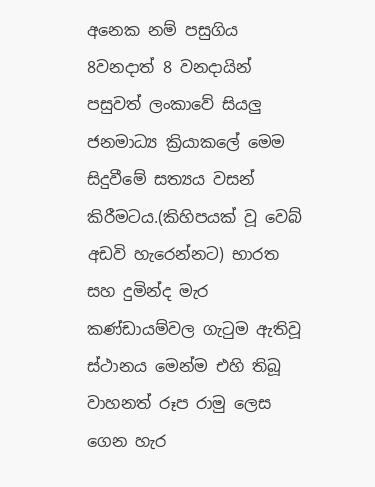අනෙක නම් පසුගිය 8වනදාත් 8 වනදායින් පසුවත් ලංකාවේ සියලු ජනමාධ්‍ය ක්‍රියාකලේ මෙම සිදුවීමේ සත්‍යය වසන් කිරීමටය.(කිහිපයක් වූ වෙබ් අඩවි හැරෙන්නට) භාරත සහ දුමින්ද මැර කණ්ඩායම්වල ගැටුම ඇතිවූ ස්ථානය මෙන්ම එහි තිබූ වාහනත් රූප රාමු ලෙස ගෙන හැර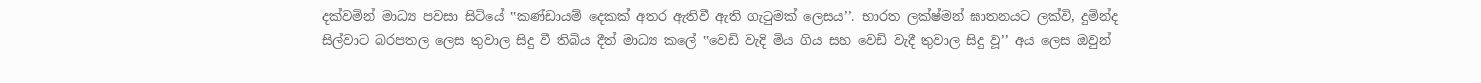දක්වමින් මාධ්‍ය පවසා සිටියේ ‛‛කණ්ඩායම් දෙකක් අතර ඇතිවී ඇති ගැටුමක් ලෙසය’’. භාරත ලක්ෂ්මන් ඝාතනයට ලක්වි, දුමින්ද සිල්වාට බරපතල ලෙස තුවාල සිදු වී තිබිය දීත් මාධ්‍ය කලේ ‛‛වෙඩි වැදි මිය ගිය සහ වෙඩි වැදී තුවාල සිදු වූ’’ අය ලෙස ඔවුන්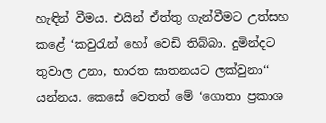හැඳින් වීමය. එයින් ඒත්තු ගැන්වීමට උත්සහ කළේ ‘කවුරැන් හෝ වෙඩි තිබ්බා. දුමින්දට තුවාල උනා, භාරත ඝාතනයට ලක්වුනා‘‘ යන්නය. කෙසේ වෙතත් මේ ‘ගොතා ප්‍රකාශ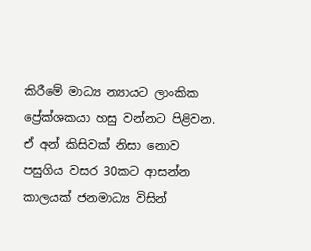කිරීමේ මාධ්‍ය න්‍යායට ලාංකික ප්‍රේක්ශකයා හසු වන්නට පිළිවන. ඒ අන් කිසිවක් නිසා නොව පසුගිය වසර 30කට ආසන්න කාලයක් ජනමාධ්‍ය විසින්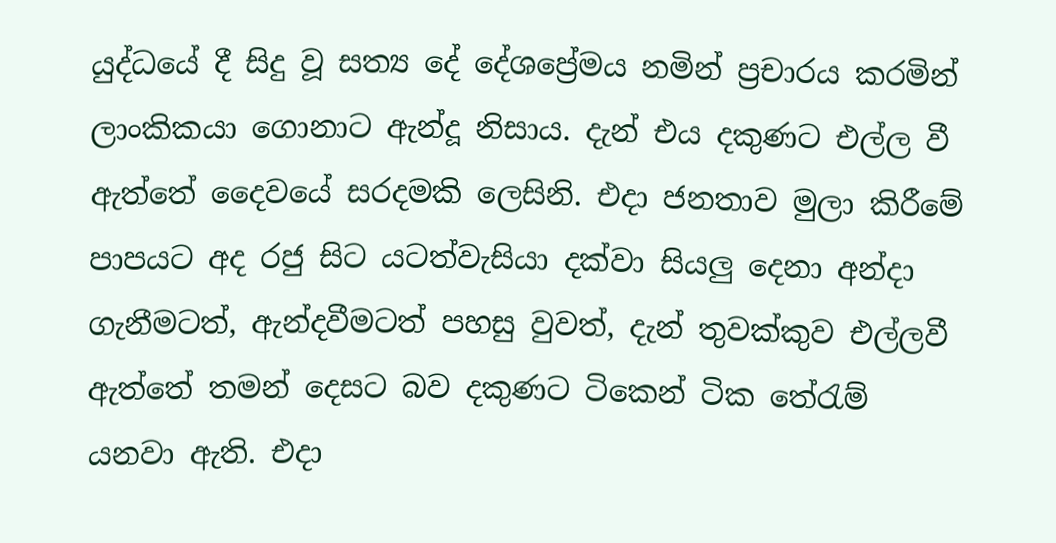යුද්ධයේ දී සිදු වූ සත්‍ය දේ දේශප්‍රේමය නමින් ප්‍රචාරය කරමින් ලාංකිකයා ගොනාට ඇන්දූ නිසාය. දැන් එය දකුණට එල්ල වී ඇත්තේ දෛවයේ සරදමකි ලෙසිනි. එදා ජනතාව මුලා කිරීමේ පාපයට අද රජු සිට යටත්වැසියා දක්වා සියලු දෙනා අන්දා ගැනීමටත්, ඇන්දවීමටත් පහසු වුවත්, දැන් තුවක්කුව එල්ලවී ඇත්තේ තමන් දෙසට බව දකුණට ටිකෙන් ටික තේරැම් යනවා ඇති. එදා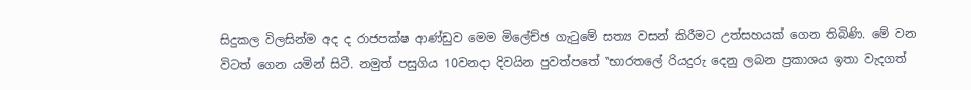සිදුකල විලසින්ම අද ද රාජපක්ෂ ආණ්ඩුව මෙම මිලේච්ඡ ගැටුමේ සත්‍ය වසන් කිරීමට උත්සහයක් ගෙන තිබිණි. මේ වන විටත් ගෙන යමින් සිටී. නමුත් පසුගිය 10වනදා දිවයින පුවත්පතේ ‛‛භාරතලේ රියදුරු දෙනු ලබන ප්‍රකාශය ඉතා වැදගත්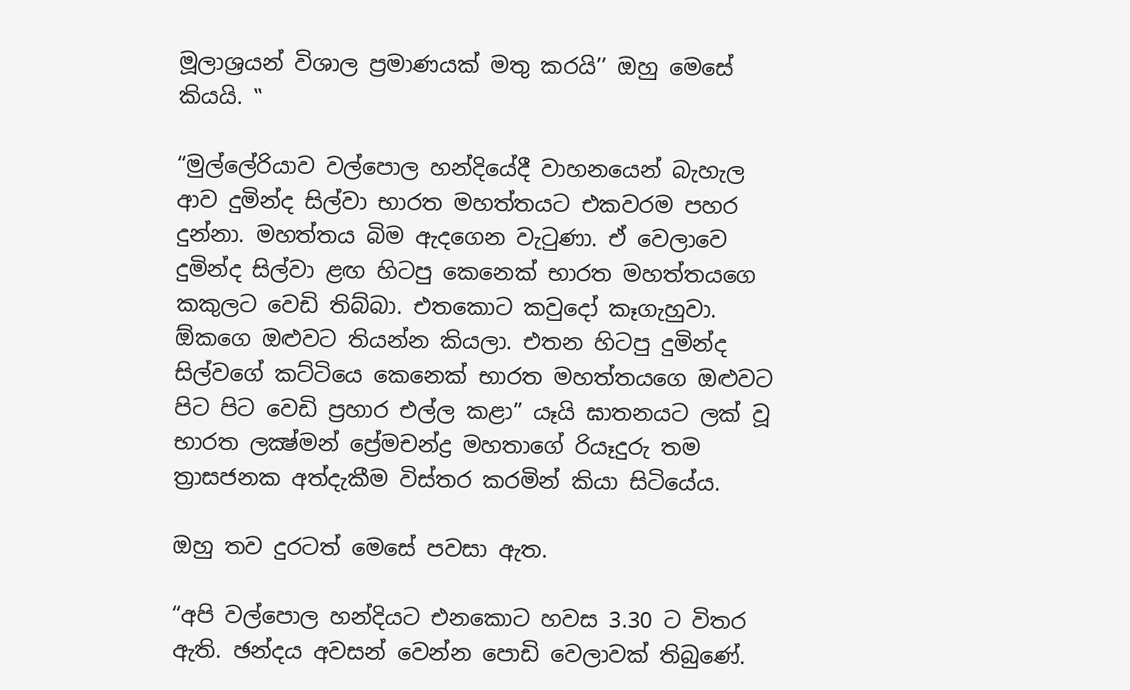මූලාශ්‍රයන් විශාල ප්‍රමාණයක් මතු කරයි’’ ඔහු මෙසේ කියයි. ‛‛

“මුල්ලේරියාව වල්පොල හන්දියේදී වාහනයෙන් බැහැල ආව දුමින්ද සිල්වා භාරත මහත්තයට එකවරම පහර දුන්නා. මහත්තය බිම ඇදගෙන වැටුණා. ඒ වෙලාවෙ දුමින්ද සිල්වා ළඟ හිටපු කෙනෙක්‌ භාරත මහත්තයගෙ කකුලට වෙඩි තිබ්බා. එතකොට කවුදෝ කෑගැහුවා. ඕකගෙ ඔළුවට තියන්න කියලා. එතන හිටපු දුමින්ද සිල්වගේ කට්‌ටියෙ කෙනෙක්‌ භාරත මහත්තයගෙ ඔළුවට පිට පිට වෙඩි ප්‍රහාර එල්ල කළා” යෑයි ඝාතනයට ලක්‌ වූ භාරත ලක්‍ෂ්මන් ප්‍රේමචන්ද්‍ර මහතාගේ රියෑදුරු තම ත්‍රාසජනක අත්දැකීම විස්‌තර කරමින් කියා සිටියේය.

ඔහු තව දුරටත් මෙසේ පවසා ඇත.

“අපි වල්පොල හන්දියට එනකොට හවස 3.30 ට විතර ඇති. ඡන්දය අවසන් වෙන්න පොඩි වෙලාවක්‌ තිබුණේ.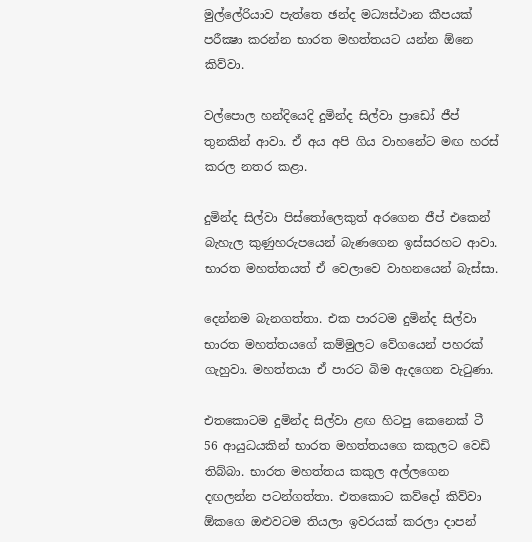මුල්ලේරියාව පැත්තෙ ඡන්ද මධ්‍යස්‌ථාන කීපයක්‌ පරීක්‍ෂා කරන්න භාරත මහත්තයට යන්න ඕනෙ කිව්වා.

වල්පොල හන්දියෙදි දුමින්ද සිල්වා ප්‍රාඩෝ ජීප් තුනකින් ආවා. ඒ අය අපි ගිය වාහනේට මඟ හරස්‌ කරල නතර කළා.

දුමින්ද සිල්වා පිස්‌තෝලෙකුත් අරගෙන ජීප් එකෙන් බැහැල කුණුහරුපයෙන් බැණගෙන ඉස්‌සරහට ආවා. භාරත මහත්තයත් ඒ වෙලාවෙ වාහනයෙන් බැස්‌සා.

දෙන්නම බැනගත්තා. එක පාරටම දුමින්ද සිල්වා භාරත මහත්තයගේ කම්මුලට වේගයෙන් පහරක්‌ ගැහුවා. මහත්තයා ඒ පාරට බිම ඇදගෙන වැටුණා.

එතකොටම දුමින්ද සිල්වා ළඟ හිටපු කෙනෙක්‌ ටී 56 ආයුධයකින් භාරත මහත්තයගෙ කකුලට වෙඩි තිබ්බා. භාරත මහත්තය කකුල අල්ලගෙන දඟලන්න පටන්ගත්තා. එතකොට කව්දෝ කිව්වා ඕකගෙ ඔළුවටම තියලා ඉවරයක්‌ කරලා දාපන්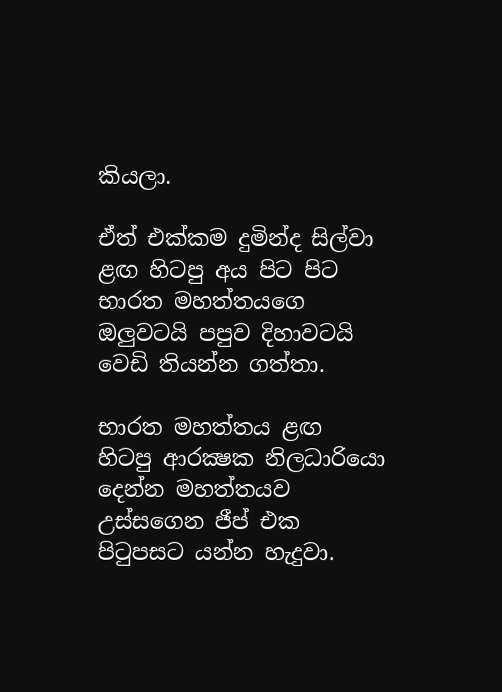කියලා.

ඒත් එක්‌කම දුමින්ද සිල්වා ළඟ හිටපු අය පිට පිට භාරත මහත්තයගෙ ඔලුවටයි පපුව දිහාවටයි වෙඩි තියන්න ගත්තා.

භාරත මහත්තය ළඟ හිටපු ආරක්‍ෂක නිලධාරියො දෙන්න මහත්තයව උස්‌සගෙන ජීප් එක පිටුපසට යන්න හැදුවා.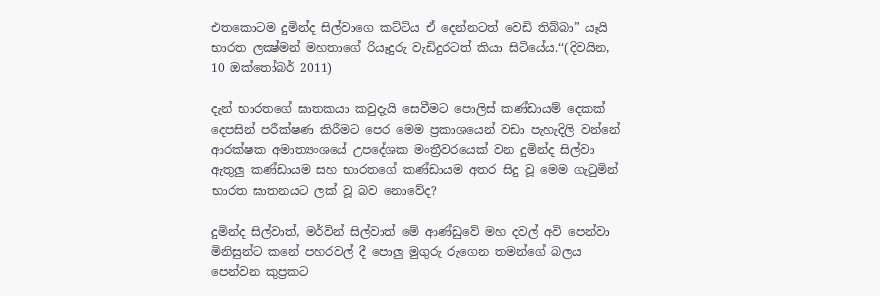එතකොටම දුමින්ද සිල්වාගෙ කට්‌ටිය ඒ දෙන්නටත් වෙඩි තිබ්බා” යෑයි භාරත ලක්‍ෂ්මන් මහතාගේ රියෑදුරු වැඩිදුරටත් කියා සිටියේය.‘‘(දිවයින, 10 ඔක්තෝබර් 2011)

දැන් භාරතගේ ඝාතකයා කවුදැයි සෙවීමට පොලිස් කණ්ඩායම් දෙකක් දෙපසින් පරීක්ෂණ කිරීමට පෙර මෙම ප්‍රකාශයෙන් වඩා පැහැදිලි වන්නේ ආරක්ෂක අමාත්‍යංශයේ උපදේශක මංත්‍රීවරයෙක් වන දුමින්ද සිල්වා ඇතුලු කණ්ඩායම සහ භාරතගේ කණ්ඩායම අතර සිදු වූ මෙම ගැටුමින් භාරත ඝාතනයට ලක් වූ බව නොවේද?

දුමින්ද සිල්වාත්, මර්වින් සිල්වාත් මේ ආණ්ඩුවේ මහ දවල් අවි පෙන්වා මිනිසුන්ට කනේ පහරවල් දී පොලු මුගුරු රුගෙන තමන්ගේ බලය පෙන්වන කුප්‍රකට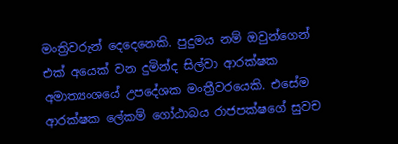මංත්‍රිවරුන් දෙදෙනෙකි. පුදුමය නම් ඔවුන්ගෙන් එක් අයෙක් වන දුමින්ද සිල්වා ආරක්ෂක අමාත්‍යංශයේ උපදේශක මංත්‍රීවරයෙකි. එසේම ආරක්ෂක ලේකම් ගෝඨාබය රාජපක්ෂගේ සුවච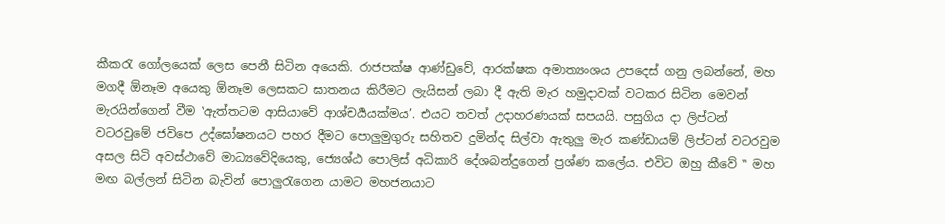කීකරැ ගෝලයෙක් ලෙස පෙනී සිටින අයෙකි. රාජපක්ෂ ආණ්ඩුවේ, ආරක්ෂක අමාත්‍යංශය උපදෙස් ගනු ලබන්නේ, මහ මගදී ඕනෑම අයෙකු ඕනෑම ලෙසකට ඝාතනය කිරීමට ලැයිසන් ලබා දී ඇති මැර හමුදාවක් වටකර සිටින මෙවන් මැරයින්ගෙන් වීම ‛ඇත්තටම ආසියාවේ ආශ්චර්‍යයක්මය’. එයට තවත් උදාහරණයක් සපයයි. පසුගිය දා ලිප්ටන් වටරවුමේ ජවිපෙ උද්ඝෝෂනයට පහර දීමට පොලුමුගුරු සහිතව දුමින්ද සිල්වා ඇතුලු මැර කණ්ඩායම් ලිප්ටන් වටරවුම අසල සිටි අවස්ථාවේ මාධ්‍යවේදියෙකු, ජ්‍යෙශ්ඨ පොලිස් අධිකාරි දේශබන්දුගෙන් ප්‍රශ්ණ කලේය. එවිට ඔහු කීවේ ‛‛ මහ මඟ බල්ලන් සිටින බැවින් පොලුරැගෙන යාමට මහජනයාට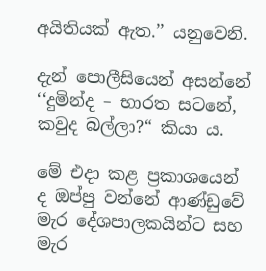අයිතියක් ඇත.’’ යනුවෙනි.

දැන් පොලීසියෙන් අසන්නේ ‘‘දුමින්ද – භාරත සටනේ, කවුද බල්ලා?“ කියා ය.

මේ එදා කළ ප්‍රකාශයෙන් ද ඔප්පු වන්නේ ආණ්ඩුවේ මැර දේශපාලකයින්ට සහ මැර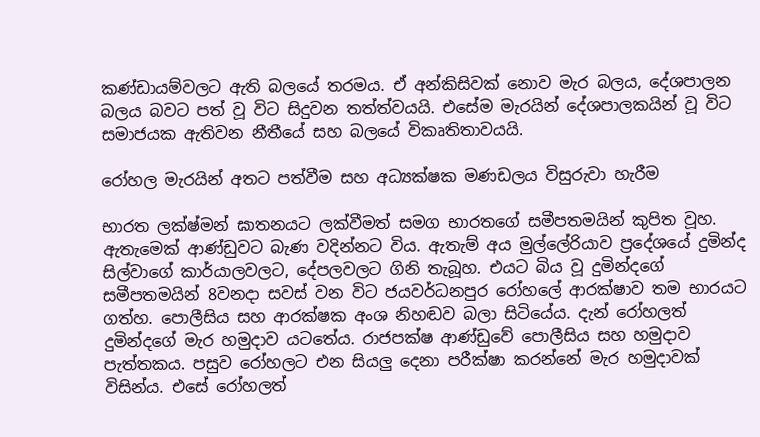කණ්ඩායම්වලට ඇති බලයේ තරමය. ඒ අන්කිසිවක් නොව මැර බලය, දේශපාලන බලය බවට පත් වූ විට සිදුවන තත්ත්වයයි. එසේම මැරයින් දේශපාලකයින් වූ විට සමාජයක ඇතිවන නීතීයේ සහ බලයේ විකෘතිතාවයයි.

රෝහල මැරයින් අතට පත්වීම සහ අධ්‍යක්ෂක මණඩලය විසුරුවා හැරීම

භාරත ලක්ෂ්මන් ඝාතනයට ලක්වීමත් සමග භාරතගේ සමීපතමයින් කුපිත වූහ. ඇතැමෙක් ආණ්ඩුවට බැණ වදින්නට විය. ඇතැම් අය මුල්ලේරියාව ප්‍රදේශයේ දුමින්ද සිල්වාගේ කාර්යාලවලට, දේපලවලට ගිනි තැබූහ. එයට බිය වූ දුමින්දගේ සමීපතමයින් 8වනදා සවස් වන විට ජයවර්ධනපුර රෝහලේ ආරක්ෂාව තම භාරයට ගත්හ. පොලීසිය සහ ආරක්ෂක අංශ නිහඬව බලා සිටියේය. දැන් රෝහලත් දුමින්දගේ මැර හමුදාව යටතේය. රාජපක්ෂ ආණ්ඩුවේ පොලීසිය සහ හමුදාව පැත්තකය. පසුව රෝහලට එන සියලු දෙනා පරීක්ෂා කරන්නේ මැර හමුදාවක් විසින්ය. එසේ රෝහලත්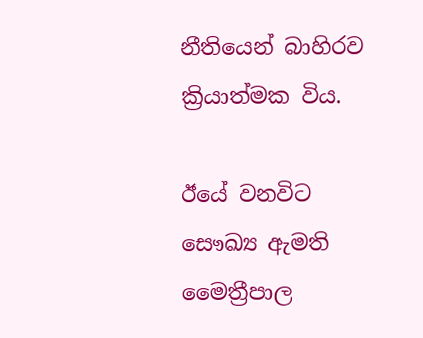නීතියෙන් බාහිරව ක්‍රියාත්මක විය.

ඊයේ වනවිට සෞඛ්‍ය ඇමති මෛත්‍රීපාල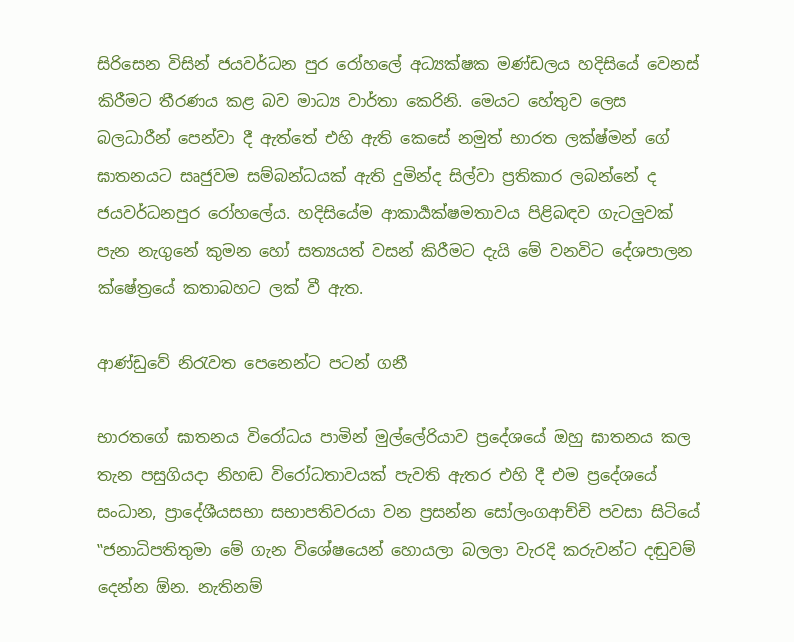සිරිසෙන විසින් ජයවර්ධන පුර රෝහලේ අධ්‍යක්ෂක මණ්ඩලය හදිසියේ වෙනස් කිරීමට තීරණය කළ බව මාධ්‍ය වාර්තා කෙරිනි. මෙයට හේතුව ලෙස බලධාරීන් පෙන්වා දී ඇත්තේ එහි ඇති කෙසේ නමුත් භාරත ලක්ෂ්මන් ගේ ඝාතනයට සෘජුවම සම්බන්ධයක් ඇති දුමින්ද සිල්වා ප්‍රතිකාර ලබන්නේ ද ජයවර්ධනපුර රෝහලේය. හදිසියේම ආකාර්‍යක්ෂමතාවය පිළිබඳව ගැටලුවක් පැන නැගුනේ කුමන හෝ සත්‍යයත් වසන් කිරීමට දැයි මේ වනවිට දේශපාලන ක්ෂේත්‍රයේ කතාබහට ලක් වී ඇත.

ආණ්ඩුවේ නිරැවත පෙනෙන්ට පටන් ගනී

භාරතගේ ඝාතනය විරෝධය පාමින් මුල්ලේරියාව ප්‍රදේශයේ ඔහු ඝාතනය කල තැන පසුගියදා නිහඬ විරෝධතාවයක් පැවති ඇතර එහි දී එම ප්‍රදේශයේ සංධාන, ප්‍රාදේශීයසභා සභාපතිවරයා වන ප්‍රසන්න සෝලංගආච්චි පවසා සිටියේ ‛‛ජනාධිපතිතුමා මේ ගැන විශේෂයෙන් හොයලා බලලා වැරදි කරුවන්ට දඬුවම් දෙන්න ඕන. නැතිනම්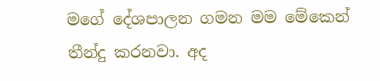මගේ දේශපාලන ගමන මම මේකෙන් තීන්දු කරනවා. අද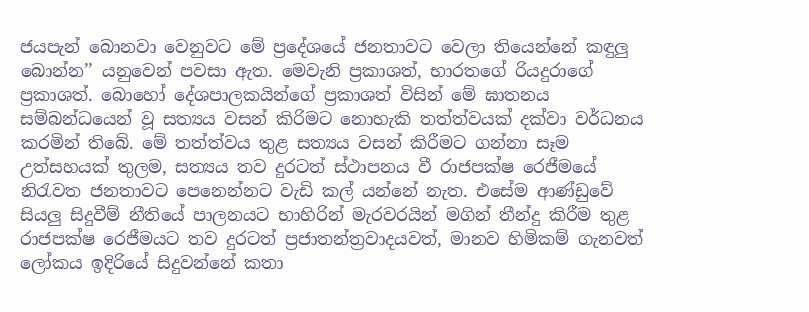ජයපැන් බොනවා වෙනුවට මේ ප්‍රදේශයේ ජනතාවට වෙලා තියෙන්නේ කඳුලු බොන්න’’ යනුවෙන් පවසා ඇත. මෙවැනි ප්‍රකාශත්, භාරතගේ රියදුරාගේ ප්‍රකාශත්. බොහෝ දේශපාලකයින්ගේ ප්‍රකාශත් විසින් මේ ඝාතනය සම්බන්ධයෙන් වූ සත්‍යය වසන් කිරිමට නොහැකි තත්ත්වයක් දක්වා වර්ධනය කරමින් තිබේ. මේ තත්ත්වය තුළ සත්‍යය වසන් කිරීමට ගන්නා සෑම උත්සහයක් තුලම, සත්‍යය තව දුරටත් ස්ථාපනය වී රාජපක්ෂ රෙජීමයේ නිරැවත ජනතාවට පෙනෙන්නට වැඩි කල් යන්නේ නැත. එසේම ආණ්ඩුවේ සියලු සිදුවීම් නීතියේ පාලනයට භාහිරින් මැරවරයින් මගින් තීන්දු කිරීම තුළ රාජපක්ෂ රෙජීමයට තව දුරටත් ප්‍රජාතන්ත්‍රවාදයවත්, මානව හිමිකම් ගැනවත් ලෝකය ඉදිරියේ සිදුවන්නේ කතා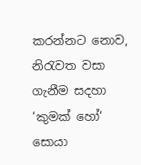කරන්නට නොව, නිරැවත වසා ගැනීම සදහා ‘කුමක් හෝ‘ සොයා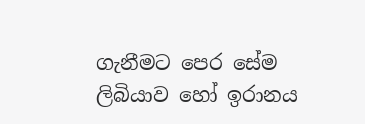ගැනීමට පෙර සේම ලිබියාව හෝ ඉරානය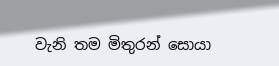වැනි තම මිතුරන් සොයා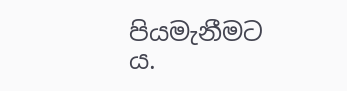පියමැනීමට ය.